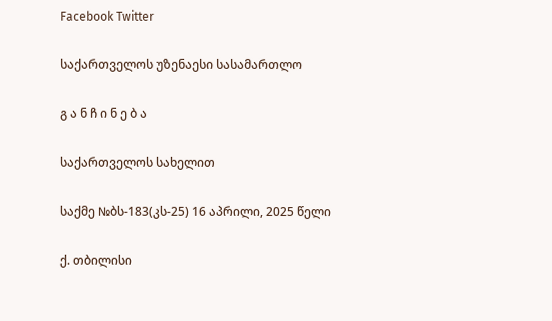Facebook Twitter

საქართველოს უზენაესი სასამართლო

გ ა ნ ჩ ი ნ ე ბ ა

საქართველოს სახელით

საქმე №ბს-183(კს-25) 16 აპრილი, 2025 წელი

ქ. თბილისი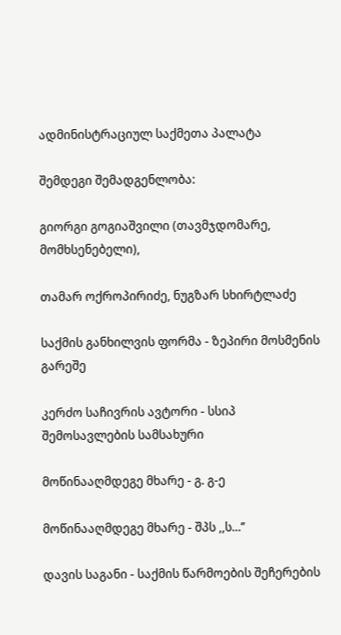ადმინისტრაციულ საქმეთა პალატა

შემდეგი შემადგენლობა:

გიორგი გოგიაშვილი (თავმჯდომარე, მომხსენებელი),

თამარ ოქროპირიძე, ნუგზარ სხირტლაძე

საქმის განხილვის ფორმა - ზეპირი მოსმენის გარეშე

კერძო საჩივრის ავტორი - სსიპ შემოსავლების სამსახური

მოწინააღმდეგე მხარე - გ. გ-ე

მოწინააღმდეგე მხარე - შპს ,,ს...’’

დავის საგანი - საქმის წარმოების შეჩერების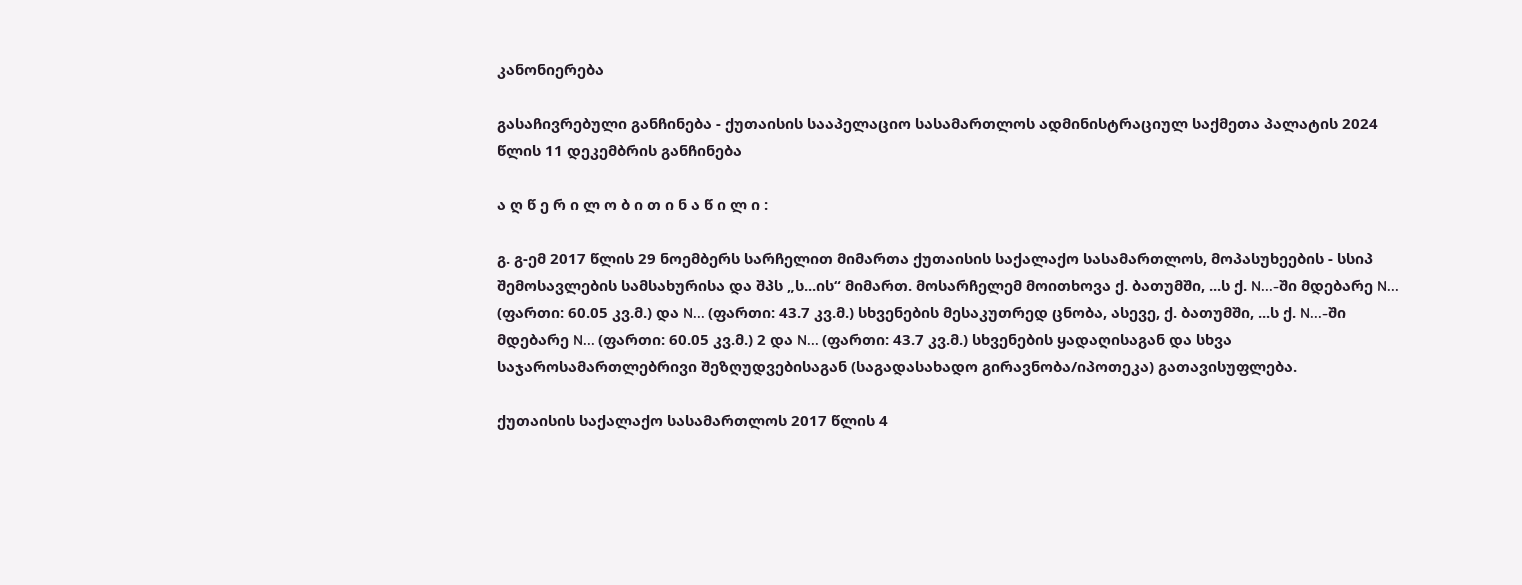კანონიერება

გასაჩივრებული განჩინება - ქუთაისის სააპელაციო სასამართლოს ადმინისტრაციულ საქმეთა პალატის 2024 წლის 11 დეკემბრის განჩინება

ა ღ წ ე რ ი ლ ო ბ ი თ ი ნ ა წ ი ლ ი :

გ. გ-ემ 2017 წლის 29 ნოემბერს სარჩელით მიმართა ქუთაისის საქალაქო სასამართლოს, მოპასუხეების - სსიპ შემოსავლების სამსახურისა და შპს „ს...ის“ მიმართ. მოსარჩელემ მოითხოვა ქ. ბათუმში, ...ს ქ. N...-ში მდებარე N... (ფართი: 60.05 კვ.მ.) და N... (ფართი: 43.7 კვ.მ.) სხვენების მესაკუთრედ ცნობა, ასევე, ქ. ბათუმში, ...ს ქ. N...-ში მდებარე N... (ფართი: 60.05 კვ.მ.) 2 და N... (ფართი: 43.7 კვ.მ.) სხვენების ყადაღისაგან და სხვა საჯაროსამართლებრივი შეზღუდვებისაგან (საგადასახადო გირავნობა/იპოთეკა) გათავისუფლება.

ქუთაისის საქალაქო სასამართლოს 2017 წლის 4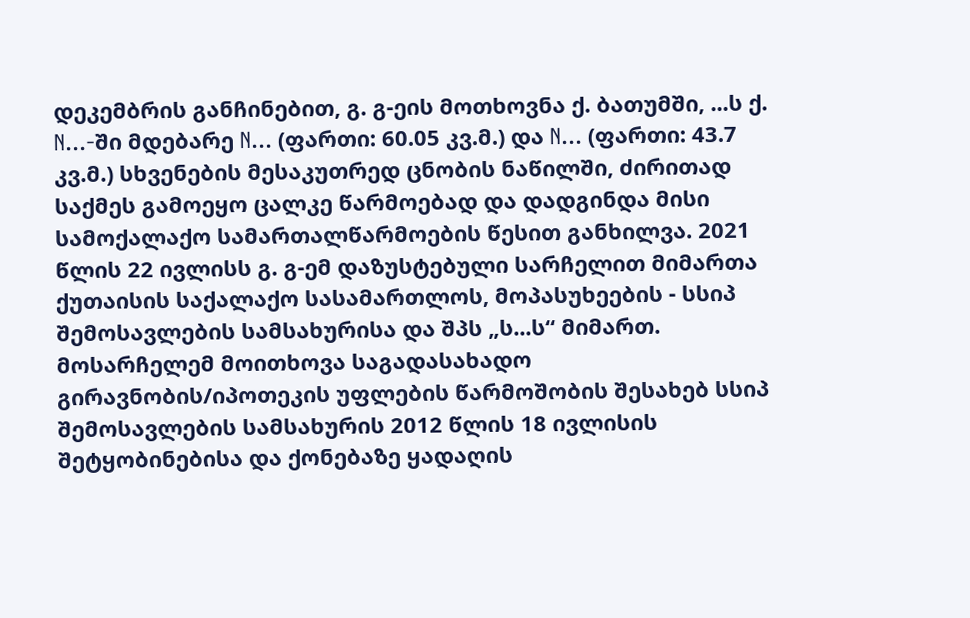დეკემბრის განჩინებით, გ. გ-ეის მოთხოვნა ქ. ბათუმში, ...ს ქ. N...-ში მდებარე N... (ფართი: 60.05 კვ.მ.) და N... (ფართი: 43.7 კვ.მ.) სხვენების მესაკუთრედ ცნობის ნაწილში, ძირითად საქმეს გამოეყო ცალკე წარმოებად და დადგინდა მისი სამოქალაქო სამართალწარმოების წესით განხილვა. 2021 წლის 22 ივლისს გ. გ-ემ დაზუსტებული სარჩელით მიმართა ქუთაისის საქალაქო სასამართლოს, მოპასუხეების - სსიპ შემოსავლების სამსახურისა და შპს „ს...ს“ მიმართ. მოსარჩელემ მოითხოვა საგადასახადო გირავნობის/იპოთეკის უფლების წარმოშობის შესახებ სსიპ შემოსავლების სამსახურის 2012 წლის 18 ივლისის შეტყობინებისა და ქონებაზე ყადაღის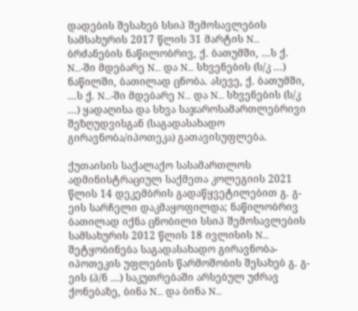დადების შესახებ სსიპ შემოსავლების სამსახურის 2017 წლის 31 მარტის N... ბრძანების ნაწილობრივ, ქ. ბათუმში, ...ს ქ. N...-ში მდებარე N... და N... სხვენების (ს/კ ...) ნაწილში, ბათილად ცნობა. ასევე, ქ. ბათუმში, ...ს ქ. N...-ში მდებარე N... და N... სხვენების (ს/კ ...) ყადაღისა და სხვა საჯაროსამართლებრივი შეზღუდვისგან (საგადასახადო გირავნობა/იპოთეკა) გათავისუფლება.

ქუთაისის საქალაქო სასამართლოს ადმინისტრაციულ საქმეთა კოლეგიის 2021 წლის 14 დეკემბრის გადაწყვეტილებით გ. გ-ეის სარჩელი დაკმაყოფილდა; ნაწილობრივ ბათილად იქნა ცნობილი სსიპ შემოსავლების სამსახურის 2012 წლის 18 ივლისის N... შეტყობინება საგადასახადო გირავნობა- იპოთეკის უფლების წარმოშობის შესახებ გ. გ-ეის (პ/ნ ...) საკუთრებაში არსებულ უძრავ ქონებაზე, ბინა N... და ბინა N...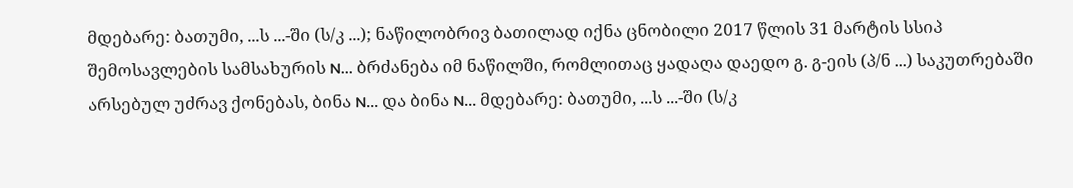მდებარე: ბათუმი, ...ს ...-ში (ს/კ ...); ნაწილობრივ ბათილად იქნა ცნობილი 2017 წლის 31 მარტის სსიპ შემოსავლების სამსახურის N... ბრძანება იმ ნაწილში, რომლითაც ყადაღა დაედო გ. გ-ეის (პ/ნ ...) საკუთრებაში არსებულ უძრავ ქონებას, ბინა N... და ბინა N... მდებარე: ბათუმი, ...ს ...-ში (ს/კ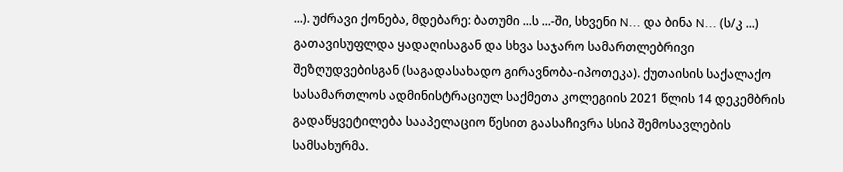...). უძრავი ქონება, მდებარე: ბათუმი ...ს ...-ში, სხვენი N... და ბინა N... (ს/კ ...) გათავისუფლდა ყადაღისაგან და სხვა საჯარო სამართლებრივი შეზღუდვებისგან (საგადასახადო გირავნობა-იპოთეკა). ქუთაისის საქალაქო სასამართლოს ადმინისტრაციულ საქმეთა კოლეგიის 2021 წლის 14 დეკემბრის გადაწყვეტილება სააპელაციო წესით გაასაჩივრა სსიპ შემოსავლების სამსახურმა.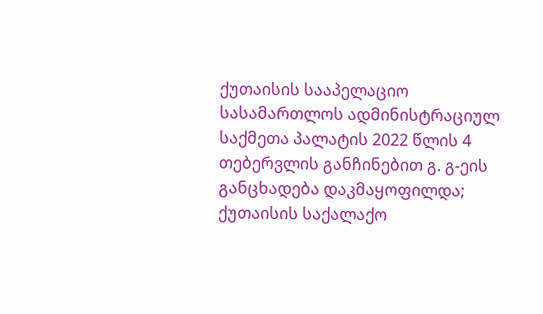ქუთაისის სააპელაციო სასამართლოს ადმინისტრაციულ საქმეთა პალატის 2022 წლის 4 თებერვლის განჩინებით გ. გ-ეის განცხადება დაკმაყოფილდა; ქუთაისის საქალაქო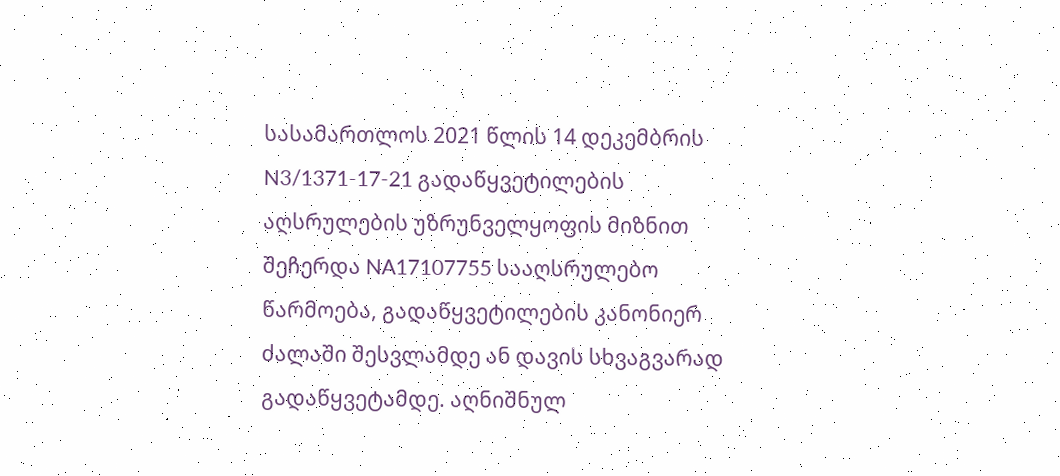სასამართლოს 2021 წლის 14 დეკემბრის N3/1371-17-21 გადაწყვეტილების აღსრულების უზრუნველყოფის მიზნით შეჩერდა NA17107755 სააღსრულებო წარმოება, გადაწყვეტილების კანონიერ ძალაში შესვლამდე ან დავის სხვაგვარად გადაწყვეტამდე. აღნიშნულ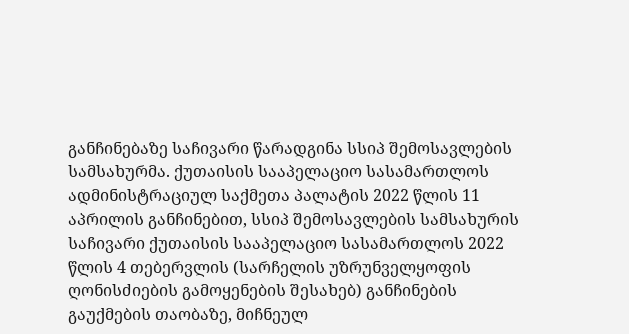განჩინებაზე საჩივარი წარადგინა სსიპ შემოსავლების სამსახურმა. ქუთაისის სააპელაციო სასამართლოს ადმინისტრაციულ საქმეთა პალატის 2022 წლის 11 აპრილის განჩინებით, სსიპ შემოსავლების სამსახურის საჩივარი ქუთაისის სააპელაციო სასამართლოს 2022 წლის 4 თებერვლის (სარჩელის უზრუნველყოფის ღონისძიების გამოყენების შესახებ) განჩინების გაუქმების თაობაზე, მიჩნეულ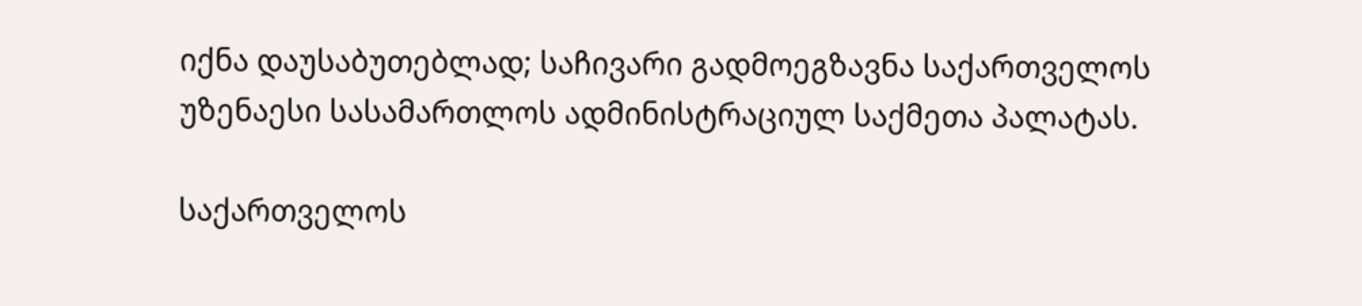იქნა დაუსაბუთებლად; საჩივარი გადმოეგზავნა საქართველოს უზენაესი სასამართლოს ადმინისტრაციულ საქმეთა პალატას.

საქართველოს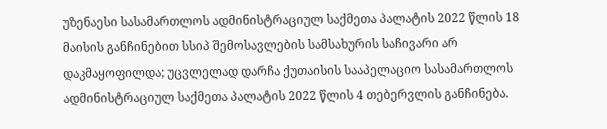უზენაესი სასამართლოს ადმინისტრაციულ საქმეთა პალატის 2022 წლის 18 მაისის განჩინებით სსიპ შემოსავლების სამსახურის საჩივარი არ დაკმაყოფილდა; უცვლელად დარჩა ქუთაისის სააპელაციო სასამართლოს ადმინისტრაციულ საქმეთა პალატის 2022 წლის 4 თებერვლის განჩინება.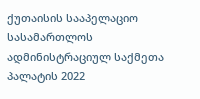ქუთაისის სააპელაციო სასამართლოს ადმინისტრაციულ საქმეთა პალატის 2022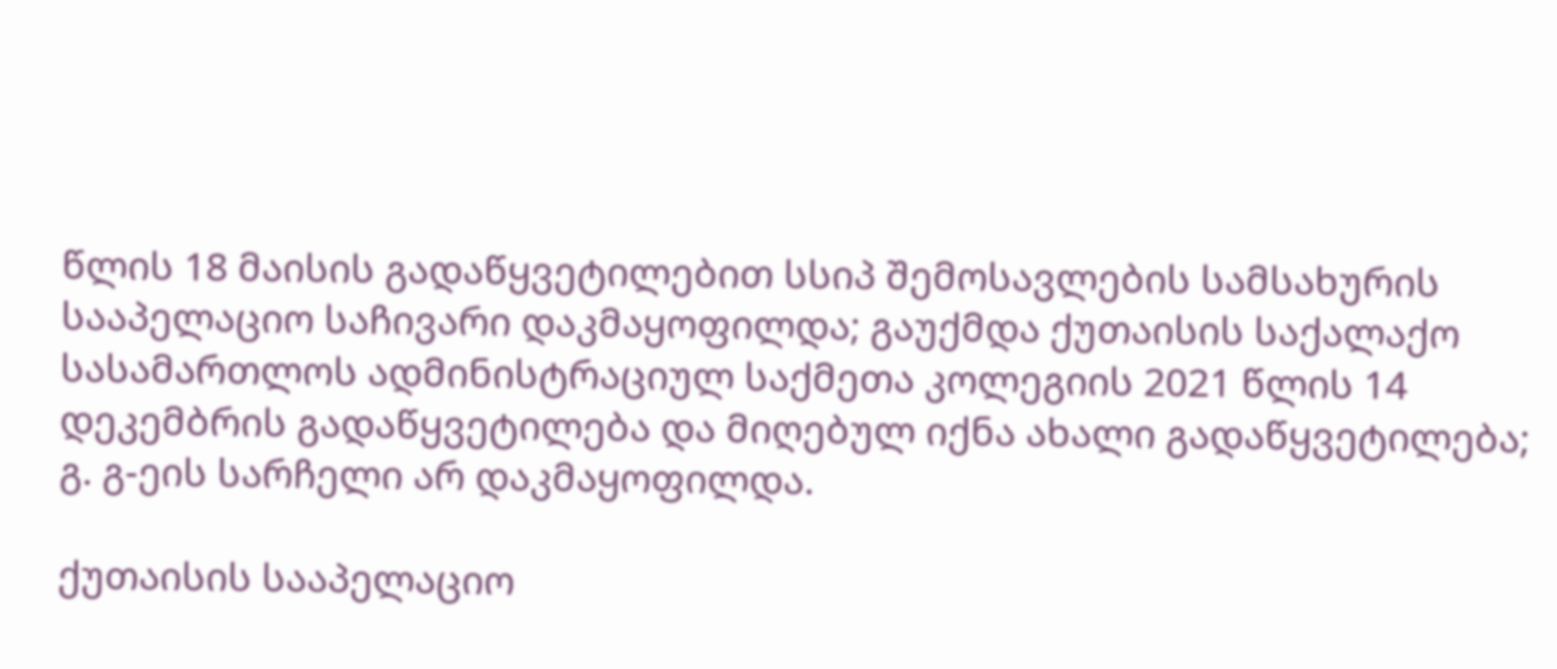წლის 18 მაისის გადაწყვეტილებით სსიპ შემოსავლების სამსახურის სააპელაციო საჩივარი დაკმაყოფილდა; გაუქმდა ქუთაისის საქალაქო სასამართლოს ადმინისტრაციულ საქმეთა კოლეგიის 2021 წლის 14 დეკემბრის გადაწყვეტილება და მიღებულ იქნა ახალი გადაწყვეტილება; გ. გ-ეის სარჩელი არ დაკმაყოფილდა.

ქუთაისის სააპელაციო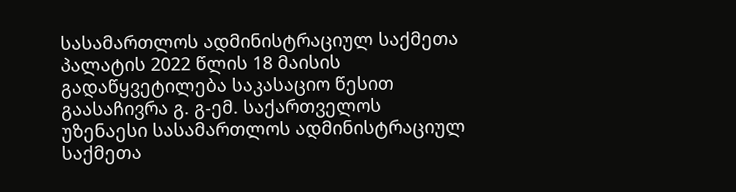სასამართლოს ადმინისტრაციულ საქმეთა პალატის 2022 წლის 18 მაისის გადაწყვეტილება საკასაციო წესით გაასაჩივრა გ. გ-ემ. საქართველოს უზენაესი სასამართლოს ადმინისტრაციულ საქმეთა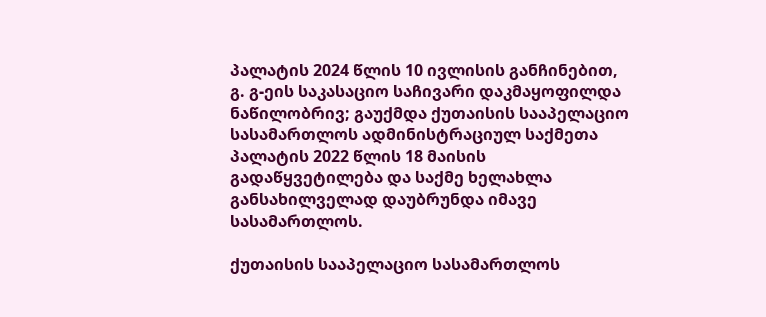პალატის 2024 წლის 10 ივლისის განჩინებით, გ. გ-ეის საკასაციო საჩივარი დაკმაყოფილდა ნაწილობრივ; გაუქმდა ქუთაისის სააპელაციო სასამართლოს ადმინისტრაციულ საქმეთა პალატის 2022 წლის 18 მაისის გადაწყვეტილება და საქმე ხელახლა განსახილველად დაუბრუნდა იმავე სასამართლოს.

ქუთაისის სააპელაციო სასამართლოს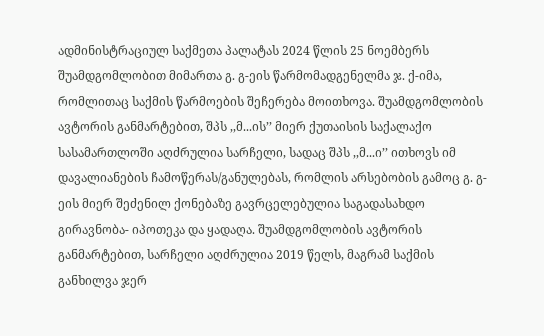ადმინისტრაციულ საქმეთა პალატას 2024 წლის 25 ნოემბერს შუამდგომლობით მიმართა გ. გ-ეის წარმომადგენელმა ჯ. ქ-იმა, რომლითაც საქმის წარმოების შეჩერება მოითხოვა. შუამდგომლობის ავტორის განმარტებით, შპს ,,მ...ის’’ მიერ ქუთაისის საქალაქო სასამართლოში აღძრულია სარჩელი, სადაც შპს ,,მ...ი’’ ითხოვს იმ დავალიანების ჩამოწერას/განულებას, რომლის არსებობის გამოც გ. გ-ეის მიერ შეძენილ ქონებაზე გავრცელებულია საგადასახდო გირავნობა- იპოთეკა და ყადაღა. შუამდგომლობის ავტორის განმარტებით, სარჩელი აღძრულია 2019 წელს, მაგრამ საქმის განხილვა ჯერ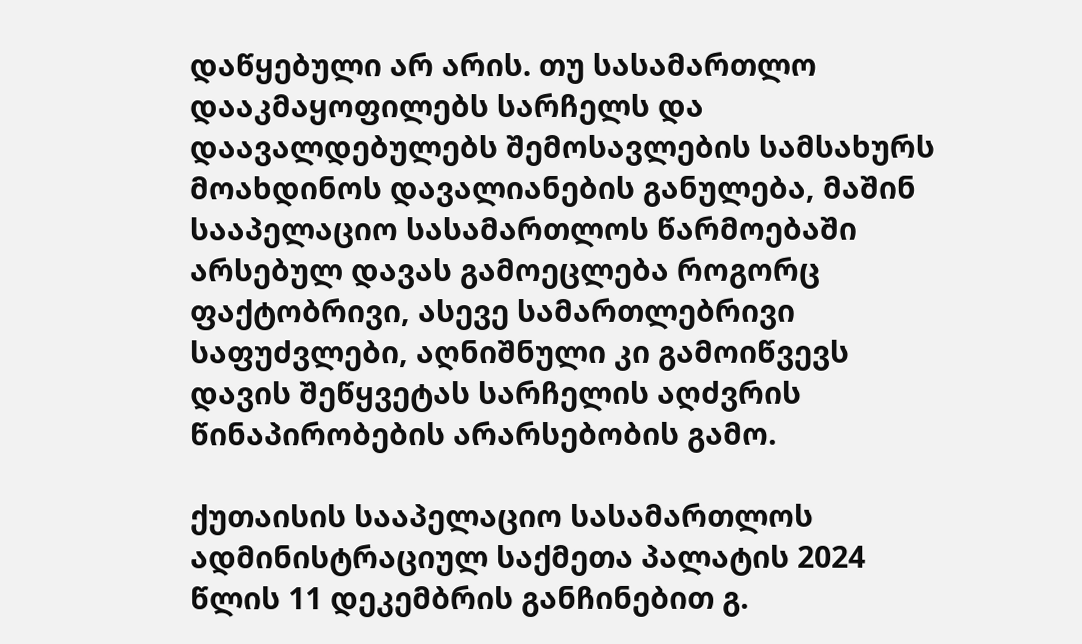დაწყებული არ არის. თუ სასამართლო დააკმაყოფილებს სარჩელს და დაავალდებულებს შემოსავლების სამსახურს მოახდინოს დავალიანების განულება, მაშინ სააპელაციო სასამართლოს წარმოებაში არსებულ დავას გამოეცლება როგორც ფაქტობრივი, ასევე სამართლებრივი საფუძვლები, აღნიშნული კი გამოიწვევს დავის შეწყვეტას სარჩელის აღძვრის წინაპირობების არარსებობის გამო.

ქუთაისის სააპელაციო სასამართლოს ადმინისტრაციულ საქმეთა პალატის 2024 წლის 11 დეკემბრის განჩინებით გ.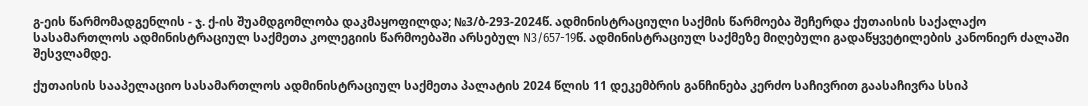გ-ეის წარმომადგენლის - ჯ. ქ-ის შუამდგომლობა დაკმაყოფილდა; №3/ბ-293-2024წ. ადმინისტრაციული საქმის წარმოება შეჩერდა ქუთაისის საქალაქო სასამართლოს ადმინისტრაციულ საქმეთა კოლეგიის წარმოებაში არსებულ N3/657-19წ. ადმინისტრაციულ საქმეზე მიღებული გადაწყვეტილების კანონიერ ძალაში შესვლამდე.

ქუთაისის სააპელაციო სასამართლოს ადმინისტრაციულ საქმეთა პალატის 2024 წლის 11 დეკემბრის განჩინება კერძო საჩივრით გაასაჩივრა სსიპ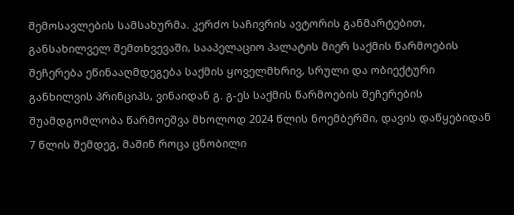შემოსავლების სამსახურმა. კერძო საჩივრის ავტორის განმარტებით, განსახილველ შემთხვევაში, სააპელაციო პალატის მიერ საქმის წარმოების შეჩერება ეწინააღმდეგება საქმის ყოველმხრივ, სრული და ობიექტური განხილვის პრინციპს, ვინაიდან გ. გ-ეს საქმის წარმოების შეჩერების შუამდგომლობა წარმოეშვა მხოლოდ 2024 წლის ნოემბერში, დავის დაწყებიდან 7 წლის შემდეგ, მაშინ როცა ცნობილი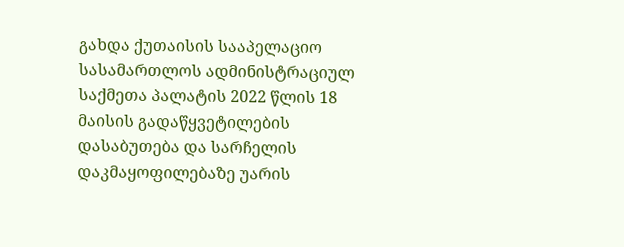გახდა ქუთაისის სააპელაციო სასამართლოს ადმინისტრაციულ საქმეთა პალატის 2022 წლის 18 მაისის გადაწყვეტილების დასაბუთება და სარჩელის დაკმაყოფილებაზე უარის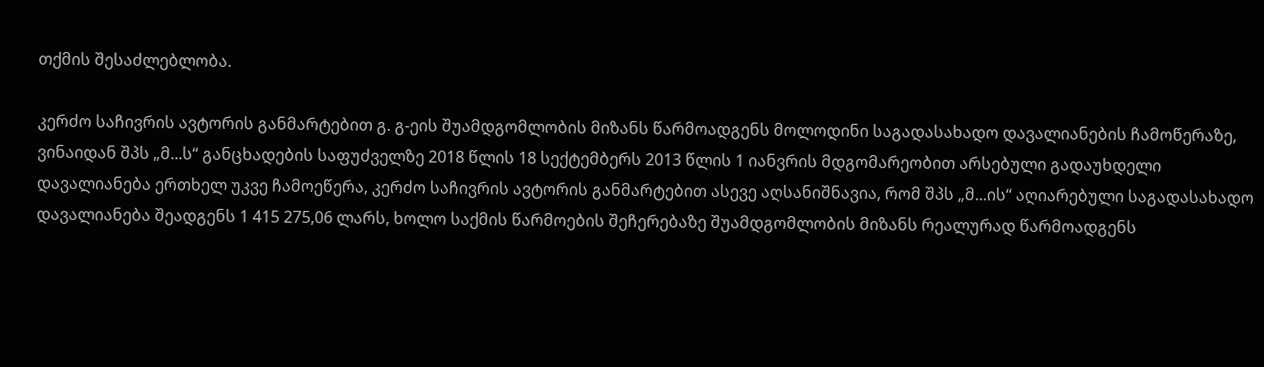თქმის შესაძლებლობა.

კერძო საჩივრის ავტორის განმარტებით გ. გ-ეის შუამდგომლობის მიზანს წარმოადგენს მოლოდინი საგადასახადო დავალიანების ჩამოწერაზე, ვინაიდან შპს „მ...ს“ განცხადების საფუძველზე 2018 წლის 18 სექტემბერს 2013 წლის 1 იანვრის მდგომარეობით არსებული გადაუხდელი დავალიანება ერთხელ უკვე ჩამოეწერა, კერძო საჩივრის ავტორის განმარტებით ასევე აღსანიშნავია, რომ შპს „მ...ის“ აღიარებული საგადასახადო დავალიანება შეადგენს 1 415 275,06 ლარს, ხოლო საქმის წარმოების შეჩერებაზე შუამდგომლობის მიზანს რეალურად წარმოადგენს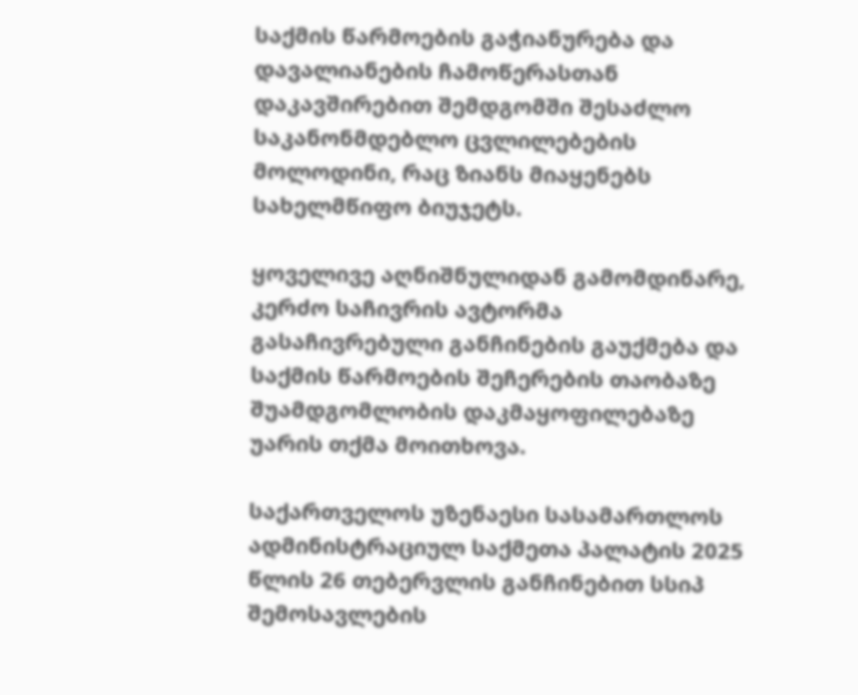საქმის წარმოების გაჭიანურება და დავალიანების ჩამოწერასთან დაკავშირებით შემდგომში შესაძლო საკანონმდებლო ცვლილებების მოლოდინი, რაც ზიანს მიაყენებს სახელმწიფო ბიუჯეტს.

ყოველივე აღნიშნულიდან გამომდინარე, კერძო საჩივრის ავტორმა გასაჩივრებული განჩინების გაუქმება და საქმის წარმოების შეჩერების თაობაზე შუამდგომლობის დაკმაყოფილებაზე უარის თქმა მოითხოვა.

საქართველოს უზენაესი სასამართლოს ადმინისტრაციულ საქმეთა პალატის 2025 წლის 26 თებერვლის განჩინებით სსიპ შემოსავლების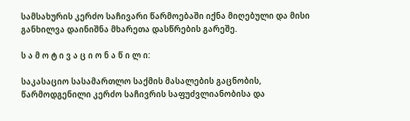სამსახურის კერძო საჩივარი წარმოებაში იქნა მიღებული და მისი განხილვა დაინიშნა მხარეთა დასწრების გარეშე.

ს ა მ ო ტ ი ვ ა ც ი ო ნ ა წ ი ლ ი:

საკასაციო სასამართლო საქმის მასალების გაცნობის, წარმოდგენილი კერძო საჩივრის საფუძვლიანობისა და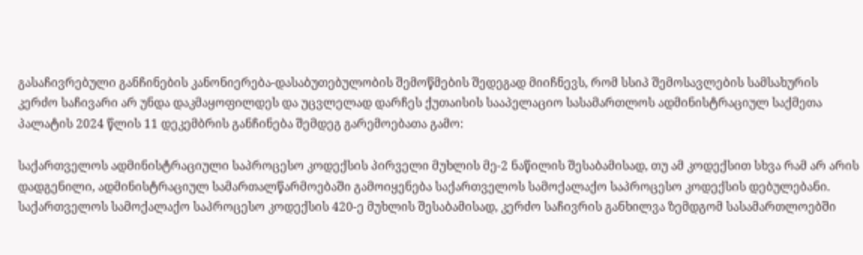გასაჩივრებული განჩინების კანონიერება-დასაბუთებულობის შემოწმების შედეგად მიიჩნევს, რომ სსიპ შემოსავლების სამსახურის კერძო საჩივარი არ უნდა დაკმაყოფილდეს და უცვლელად დარჩეს ქუთაისის სააპელაციო სასამართლოს ადმინისტრაციულ საქმეთა პალატის 2024 წლის 11 დეკემბრის განჩინება შემდეგ გარემოებათა გამო:

საქართველოს ადმინისტრაციული საპროცესო კოდექსის პირველი მუხლის მე-2 ნაწილის შესაბამისად, თუ ამ კოდექსით სხვა რამ არ არის დადგენილი, ადმინისტრაციულ სამართალწარმოებაში გამოიყენება საქართველოს სამოქალაქო საპროცესო კოდექსის დებულებანი. საქართველოს სამოქალაქო საპროცესო კოდექსის 420-ე მუხლის შესაბამისად, კერძო საჩივრის განხილვა ზემდგომ სასამართლოებში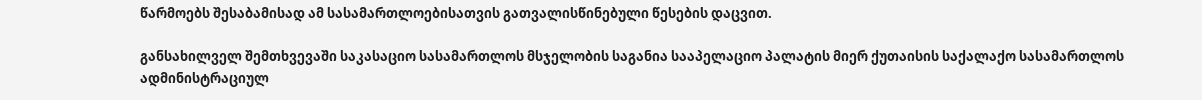წარმოებს შესაბამისად ამ სასამართლოებისათვის გათვალისწინებული წესების დაცვით.

განსახილველ შემთხვევაში საკასაციო სასამართლოს მსჯელობის საგანია სააპელაციო პალატის მიერ ქუთაისის საქალაქო სასამართლოს ადმინისტრაციულ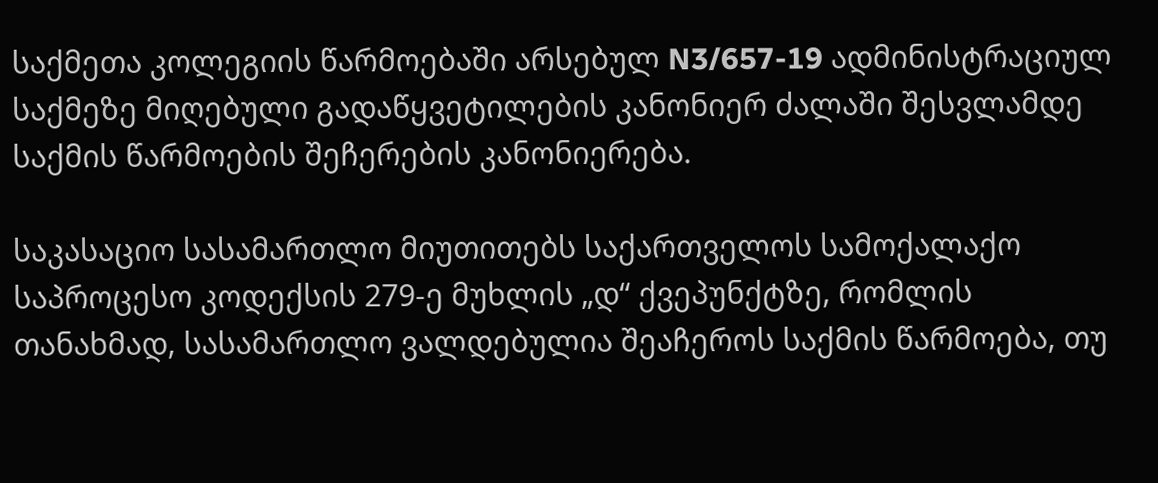საქმეთა კოლეგიის წარმოებაში არსებულ N3/657-19 ადმინისტრაციულ საქმეზე მიღებული გადაწყვეტილების კანონიერ ძალაში შესვლამდე საქმის წარმოების შეჩერების კანონიერება.

საკასაციო სასამართლო მიუთითებს საქართველოს სამოქალაქო საპროცესო კოდექსის 279-ე მუხლის „დ“ ქვეპუნქტზე, რომლის თანახმად, სასამართლო ვალდებულია შეაჩეროს საქმის წარმოება, თუ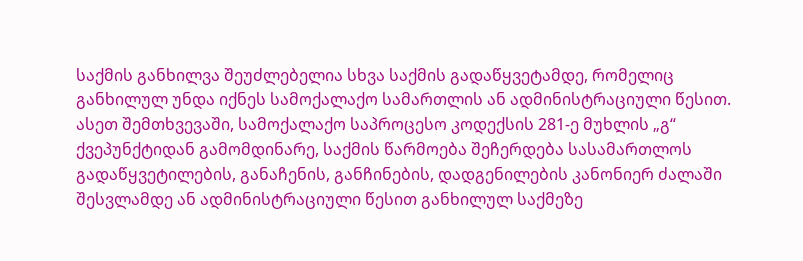საქმის განხილვა შეუძლებელია სხვა საქმის გადაწყვეტამდე, რომელიც განხილულ უნდა იქნეს სამოქალაქო სამართლის ან ადმინისტრაციული წესით. ასეთ შემთხვევაში, სამოქალაქო საპროცესო კოდექსის 281-ე მუხლის „გ“ ქვეპუნქტიდან გამომდინარე, საქმის წარმოება შეჩერდება სასამართლოს გადაწყვეტილების, განაჩენის, განჩინების, დადგენილების კანონიერ ძალაში შესვლამდე ან ადმინისტრაციული წესით განხილულ საქმეზე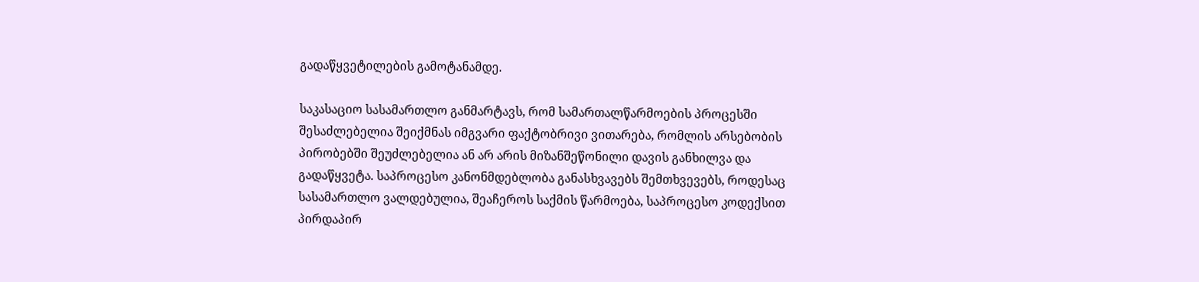გადაწყვეტილების გამოტანამდე.

საკასაციო სასამართლო განმარტავს, რომ სამართალწარმოების პროცესში შესაძლებელია შეიქმნას იმგვარი ფაქტობრივი ვითარება, რომლის არსებობის პირობებში შეუძლებელია ან არ არის მიზანშეწონილი დავის განხილვა და გადაწყვეტა. საპროცესო კანონმდებლობა განასხვავებს შემთხვევებს, როდესაც სასამართლო ვალდებულია, შეაჩეროს საქმის წარმოება, საპროცესო კოდექსით პირდაპირ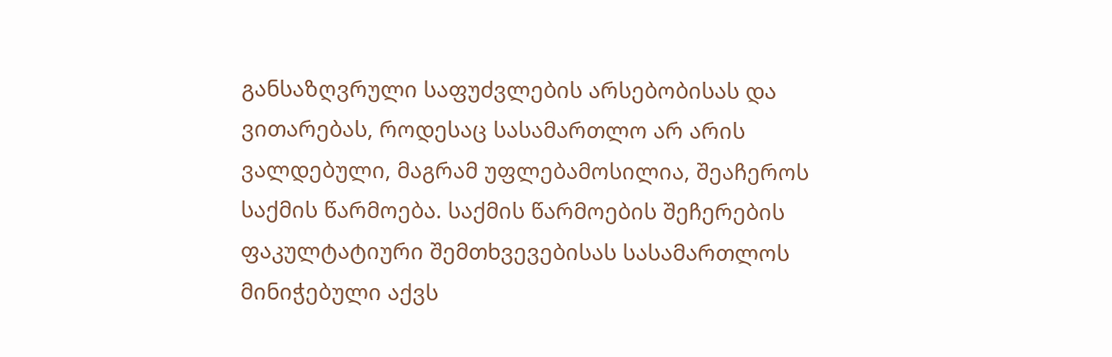განსაზღვრული საფუძვლების არსებობისას და ვითარებას, როდესაც სასამართლო არ არის ვალდებული, მაგრამ უფლებამოსილია, შეაჩეროს საქმის წარმოება. საქმის წარმოების შეჩერების ფაკულტატიური შემთხვევებისას სასამართლოს მინიჭებული აქვს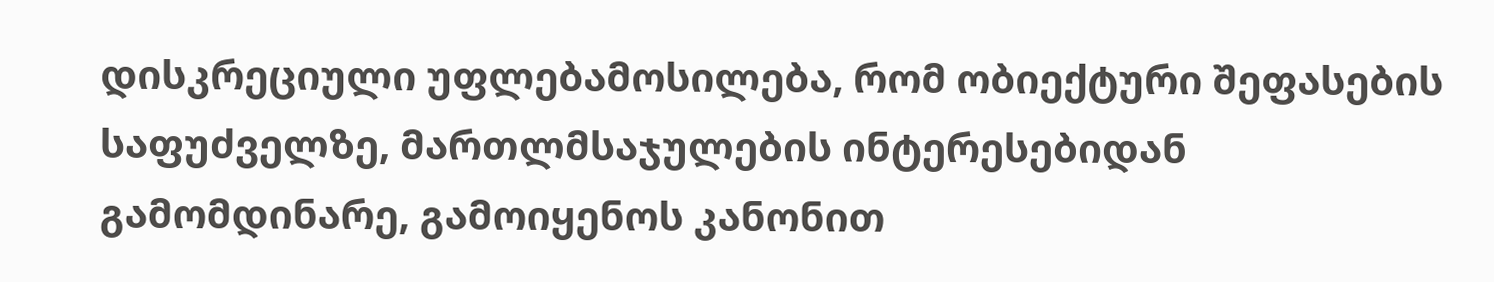დისკრეციული უფლებამოსილება, რომ ობიექტური შეფასების საფუძველზე, მართლმსაჯულების ინტერესებიდან გამომდინარე, გამოიყენოს კანონით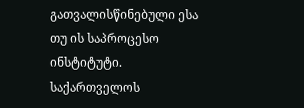გათვალისწინებული ესა თუ ის საპროცესო ინსტიტუტი. საქართველოს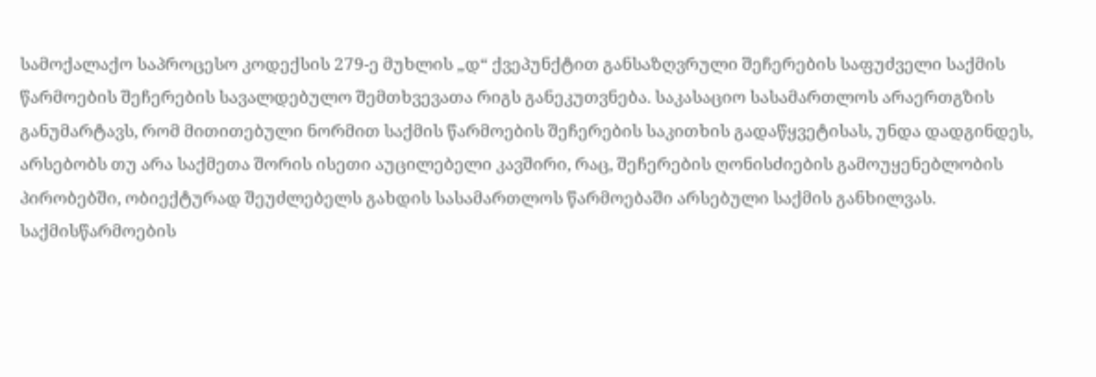სამოქალაქო საპროცესო კოდექსის 279-ე მუხლის „დ“ ქვეპუნქტით განსაზღვრული შეჩერების საფუძველი საქმის წარმოების შეჩერების სავალდებულო შემთხვევათა რიგს განეკუთვნება. საკასაციო სასამართლოს არაერთგზის განუმარტავს, რომ მითითებული ნორმით საქმის წარმოების შეჩერების საკითხის გადაწყვეტისას, უნდა დადგინდეს, არსებობს თუ არა საქმეთა შორის ისეთი აუცილებელი კავშირი, რაც, შეჩერების ღონისძიების გამოუყენებლობის პირობებში, ობიექტურად შეუძლებელს გახდის სასამართლოს წარმოებაში არსებული საქმის განხილვას. საქმისწარმოების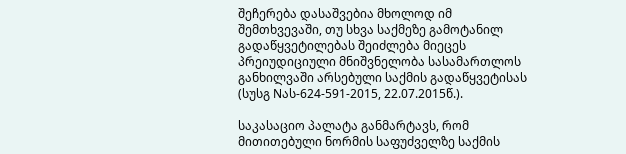შეჩერება დასაშვებია მხოლოდ იმ შემთხვევაში, თუ სხვა საქმეზე გამოტანილ გადაწყვეტილებას შეიძლება მიეცეს პრეიუდიციული მნიშვნელობა სასამართლოს განხილვაში არსებული საქმის გადაწყვეტისას (სუსგ Nას-624-591-2015, 22.07.2015წ.).

საკასაციო პალატა განმარტავს, რომ მითითებული ნორმის საფუძველზე საქმის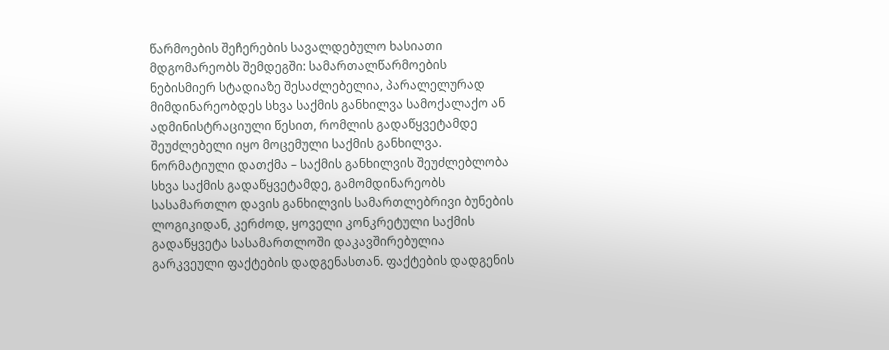წარმოების შეჩერების სავალდებულო ხასიათი მდგომარეობს შემდეგში: სამართალწარმოების ნებისმიერ სტადიაზე შესაძლებელია, პარალელურად მიმდინარეობდეს სხვა საქმის განხილვა სამოქალაქო ან ადმინისტრაციული წესით, რომლის გადაწყვეტამდე შეუძლებელი იყო მოცემული საქმის განხილვა. ნორმატიული დათქმა – საქმის განხილვის შეუძლებლობა სხვა საქმის გადაწყვეტამდე, გამომდინარეობს სასამართლო დავის განხილვის სამართლებრივი ბუნების ლოგიკიდან, კერძოდ, ყოველი კონკრეტული საქმის გადაწყვეტა სასამართლოში დაკავშირებულია გარკვეული ფაქტების დადგენასთან. ფაქტების დადგენის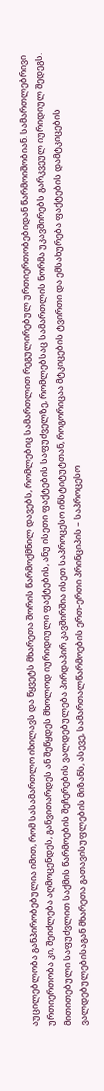აუცილებლობა განპირობებულია იმით, რომ სასამართლო იხილავს და წყვეტს მხარეთა შორის წარმოქმნილ დავებს, რომლებიც სამართლით რეგულირებულ ურთიერთობებიდან წარმოიშობიან. სამართლებრივი ურთიერთობა კი, შეიძლება აღმოცენდეს, განვითარდეს ან შეწყდეს მხოლოდ იურიდიული ფაქტების, ანუ ისეთი ფაქტების საფუძველზე, რომლებსაც სამართლის ნორმა უკავშირებს გარკვეულ იურიდიულ შედეგს. მითითებული საფუძვლით საქმის წარმოების შეჩერების ვალდებულება პირდაპირ კავშირშია ისეთ საპროცესო ინსტიტუტთან, როგორიცაა მტკიცების ტვირთი და ემსახურება ფაქტების დამტკიცების ვალდებულებისაგან მხარეთა გათავისუფლების მიზანს, ასევე, სამართალწარმოების ერთ-ერთი პრინციპის – საპროცესო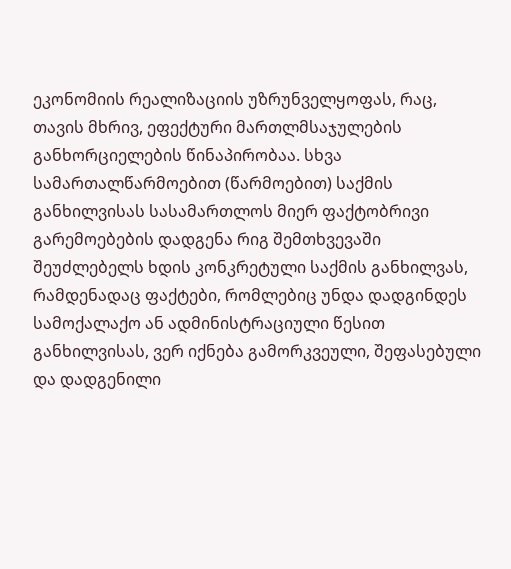ეკონომიის რეალიზაციის უზრუნველყოფას, რაც, თავის მხრივ, ეფექტური მართლმსაჯულების განხორციელების წინაპირობაა. სხვა სამართალწარმოებით (წარმოებით) საქმის განხილვისას სასამართლოს მიერ ფაქტობრივი გარემოებების დადგენა რიგ შემთხვევაში შეუძლებელს ხდის კონკრეტული საქმის განხილვას, რამდენადაც ფაქტები, რომლებიც უნდა დადგინდეს სამოქალაქო ან ადმინისტრაციული წესით განხილვისას, ვერ იქნება გამორკვეული, შეფასებული და დადგენილი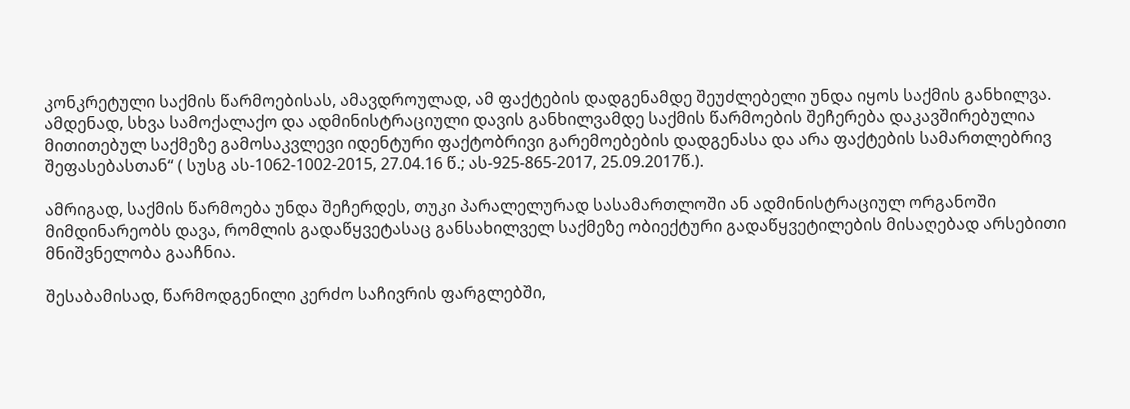კონკრეტული საქმის წარმოებისას, ამავდროულად, ამ ფაქტების დადგენამდე შეუძლებელი უნდა იყოს საქმის განხილვა. ამდენად, სხვა სამოქალაქო და ადმინისტრაციული დავის განხილვამდე საქმის წარმოების შეჩერება დაკავშირებულია მითითებულ საქმეზე გამოსაკვლევი იდენტური ფაქტობრივი გარემოებების დადგენასა და არა ფაქტების სამართლებრივ შეფასებასთან“ ( სუსგ ას-1062-1002-2015, 27.04.16 წ.; ას-925-865-2017, 25.09.2017წ.).

ამრიგად, საქმის წარმოება უნდა შეჩერდეს, თუკი პარალელურად სასამართლოში ან ადმინისტრაციულ ორგანოში მიმდინარეობს დავა, რომლის გადაწყვეტასაც განსახილველ საქმეზე ობიექტური გადაწყვეტილების მისაღებად არსებითი მნიშვნელობა გააჩნია.

შესაბამისად, წარმოდგენილი კერძო საჩივრის ფარგლებში,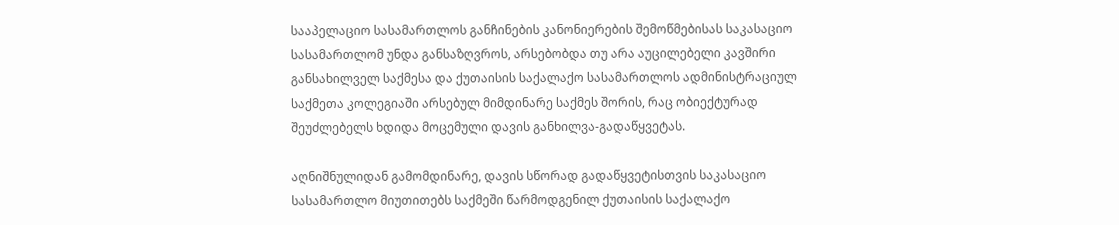სააპელაციო სასამართლოს განჩინების კანონიერების შემოწმებისას საკასაციო სასამართლომ უნდა განსაზღვროს, არსებობდა თუ არა აუცილებელი კავშირი განსახილველ საქმესა და ქუთაისის საქალაქო სასამართლოს ადმინისტრაციულ საქმეთა კოლეგიაში არსებულ მიმდინარე საქმეს შორის, რაც ობიექტურად შეუძლებელს ხდიდა მოცემული დავის განხილვა-გადაწყვეტას.

აღნიშნულიდან გამომდინარე, დავის სწორად გადაწყვეტისთვის საკასაციო სასამართლო მიუთითებს საქმეში წარმოდგენილ ქუთაისის საქალაქო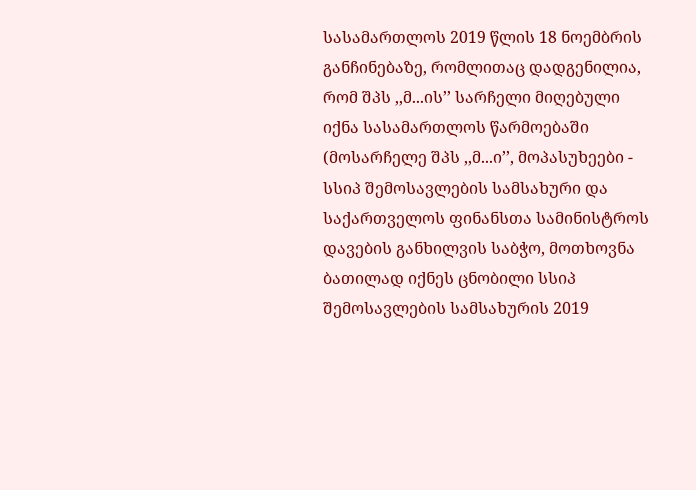სასამართლოს 2019 წლის 18 ნოემბრის განჩინებაზე, რომლითაც დადგენილია, რომ შპს ,,მ...ის’’ სარჩელი მიღებული იქნა სასამართლოს წარმოებაში (მოსარჩელე შპს ,,მ...ი’’, მოპასუხეები - სსიპ შემოსავლების სამსახური და საქართველოს ფინანსთა სამინისტროს დავების განხილვის საბჭო, მოთხოვნა ბათილად იქნეს ცნობილი სსიპ შემოსავლების სამსახურის 2019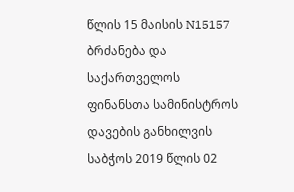წლის 15 მაისის N15157 ბრძანება და საქართველოს ფინანსთა სამინისტროს დავების განხილვის საბჭოს 2019 წლის 02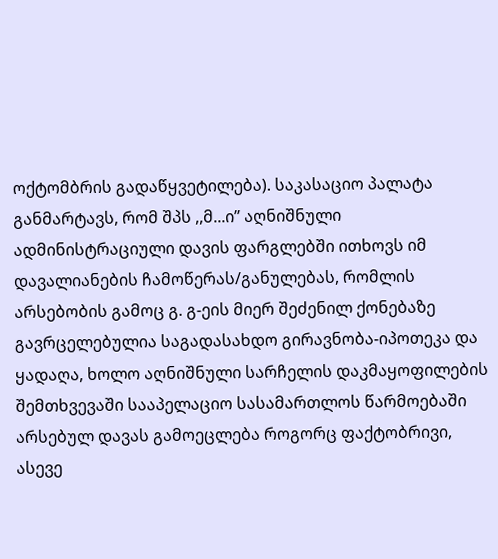ოქტომბრის გადაწყვეტილება). საკასაციო პალატა განმარტავს, რომ შპს ,,მ...ი’’ აღნიშნული ადმინისტრაციული დავის ფარგლებში ითხოვს იმ დავალიანების ჩამოწერას/განულებას, რომლის არსებობის გამოც გ. გ-ეის მიერ შეძენილ ქონებაზე გავრცელებულია საგადასახდო გირავნობა-იპოთეკა და ყადაღა, ხოლო აღნიშნული სარჩელის დაკმაყოფილების შემთხვევაში სააპელაციო სასამართლოს წარმოებაში არსებულ დავას გამოეცლება როგორც ფაქტობრივი, ასევე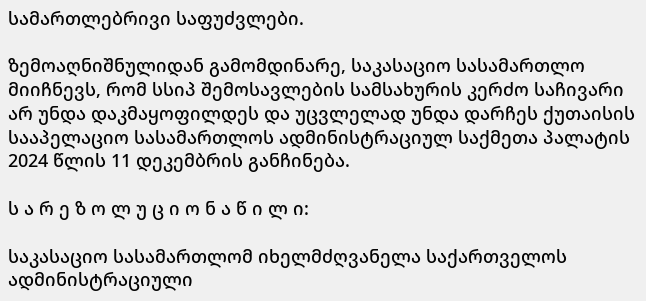სამართლებრივი საფუძვლები.

ზემოაღნიშნულიდან გამომდინარე, საკასაციო სასამართლო მიიჩნევს, რომ სსიპ შემოსავლების სამსახურის კერძო საჩივარი არ უნდა დაკმაყოფილდეს და უცვლელად უნდა დარჩეს ქუთაისის სააპელაციო სასამართლოს ადმინისტრაციულ საქმეთა პალატის 2024 წლის 11 დეკემბრის განჩინება.

ს ა რ ე ზ ო ლ უ ც ი ო ნ ა წ ი ლ ი:

საკასაციო სასამართლომ იხელმძღვანელა საქართველოს ადმინისტრაციული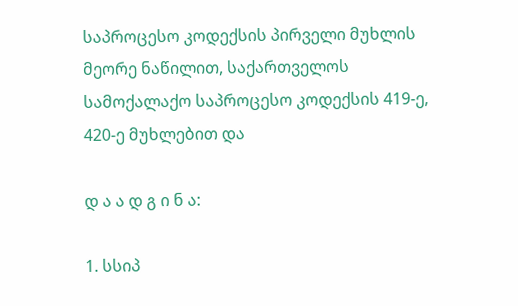საპროცესო კოდექსის პირველი მუხლის მეორე ნაწილით, საქართველოს სამოქალაქო საპროცესო კოდექსის 419-ე, 420-ე მუხლებით და

დ ა ა დ გ ი ნ ა:

1. სსიპ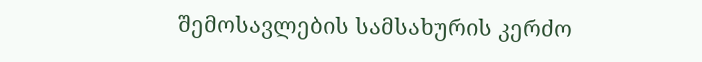შემოსავლების სამსახურის კერძო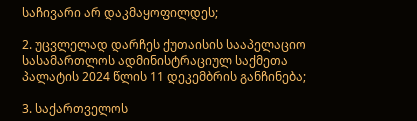საჩივარი არ დაკმაყოფილდეს;

2. უცვლელად დარჩეს ქუთაისის სააპელაციო სასამართლოს ადმინისტრაციულ საქმეთა პალატის 2024 წლის 11 დეკემბრის განჩინება;

3. საქართველოს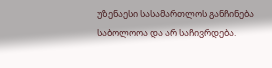უზენაესი სასამართლოს განჩინება საბოლოოა და არ საჩივრდება.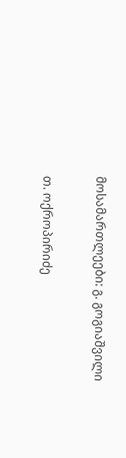მოსამართლეები: გ. გოგიაშვილი

თ. ოქროპირიძე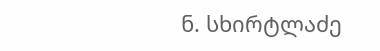ნ. სხირტლაძე